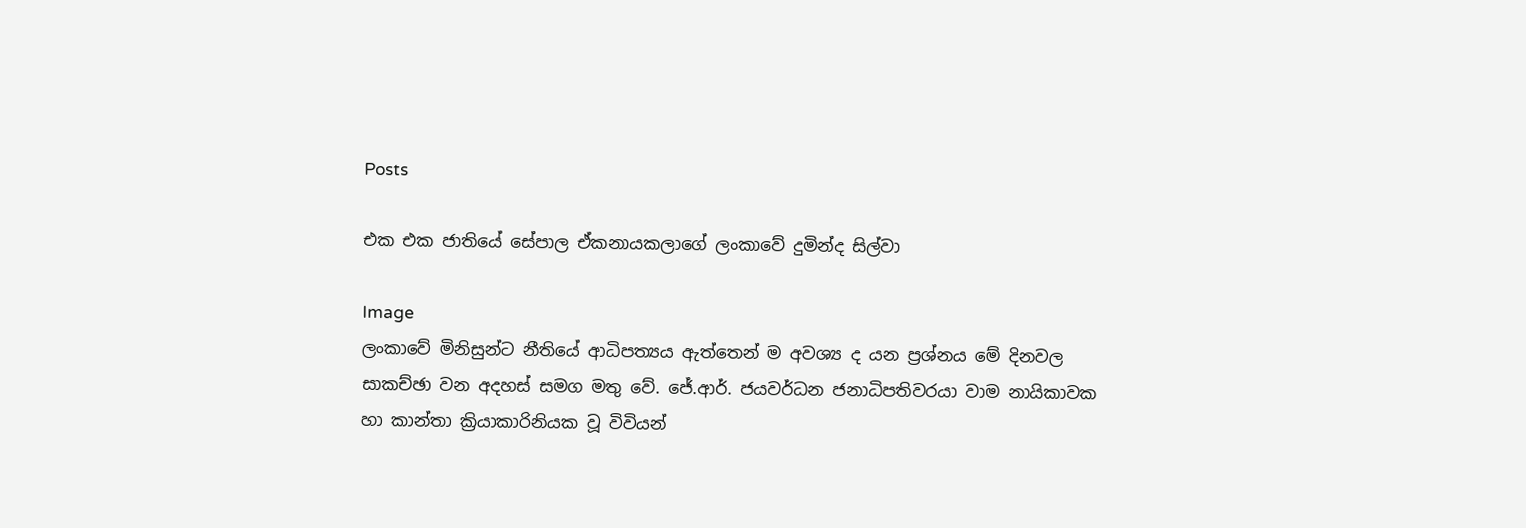Posts

එක එක ජාතියේ සේපාල ඒකනායකලාගේ ලංකාවේ දුමින්ද සිල්වා

Image
ලංකාවේ මිනිසුන්ට නීතියේ ආධිපත්‍යය ඇත්තෙන් ම අවශ්‍ය ද යන ප්‍රශ්නය මේ දිනවල සාකච්ඡා වන අදහස් සමග මතු වේ. ජේ.ආර්. ජයවර්ධන ජනාධිපතිවරයා වාම නායිකාවක හා කාන්තා ක්‍රියාකාරිනියක වූ විවියන්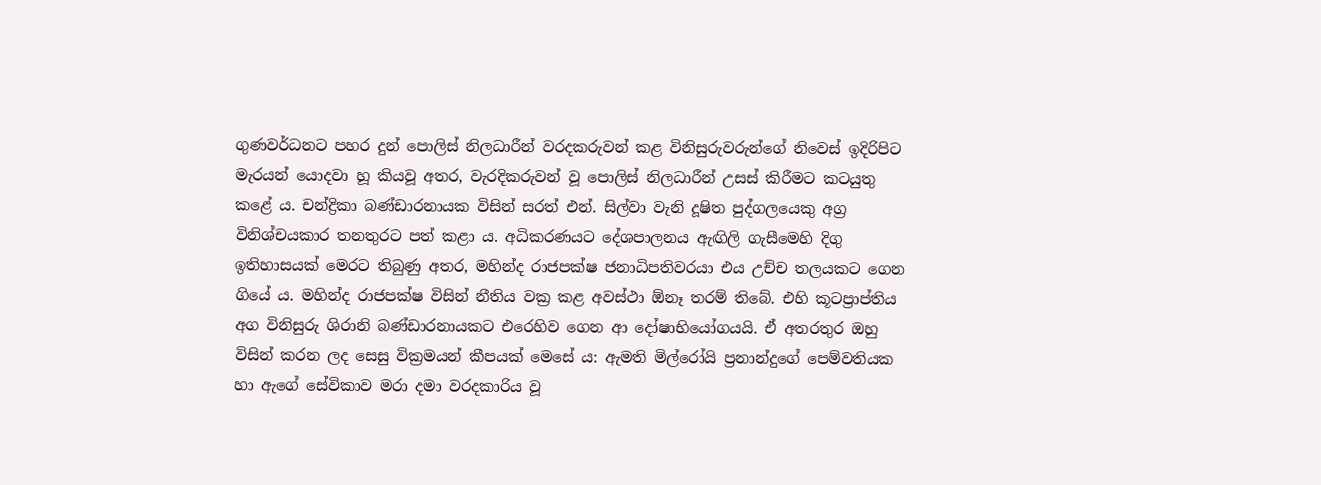ගුණවර්ධනට පහර දුන් පොලිස් නිලධාරීන් වරදකරුවන් කළ විනිසුරුවරුන්ගේ නිවෙස් ඉදිරිපිට මැරයන් යොදවා හූ කියවූ අතර, වැරදිකරුවන් වූ පොලිස් නිලධාරීන් උසස් කිරීමට කටයුතු කළේ ය. චන්ද්‍රිකා බණ්ඩාරනායක විසින් සරත් එන්. සිල්වා වැනි දූෂිත පුද්ගලයෙකු අග්‍ර විනිශ්චයකාර තනතුරට පත් කළා ය. අධිකරණයට දේශපාලනය ඇඟිලි ගැසීමෙහි දිගු ඉතිහාසයක් මෙරට තිබුණු අතර, මහින්ද රාජපක්ෂ ජනාධිපතිවරයා එය උච්ච තලයකට ගෙන ගියේ ය. මහින්ද රාජපක්ෂ විසින් නීතිය වක්‍ර කළ අවස්ථා ඕනෑ තරම් තිබේ. එහි කූටප්‍රාප්තිය අග විනිසුරු ශිරානි බණ්ඩාරනායකට එරෙහිව ගෙන ආ දෝෂාභියෝගයයි. ඒ අතරතුර ඔහු විසින් කරන ලද සෙසු වික්‍රමයන් කීපයක් මෙසේ ය: ඇමති මිල්රෝයි ප්‍රනාන්දුගේ පෙම්වතියක හා ඇගේ සේවිකාව මරා දමා වරදකාරිය වූ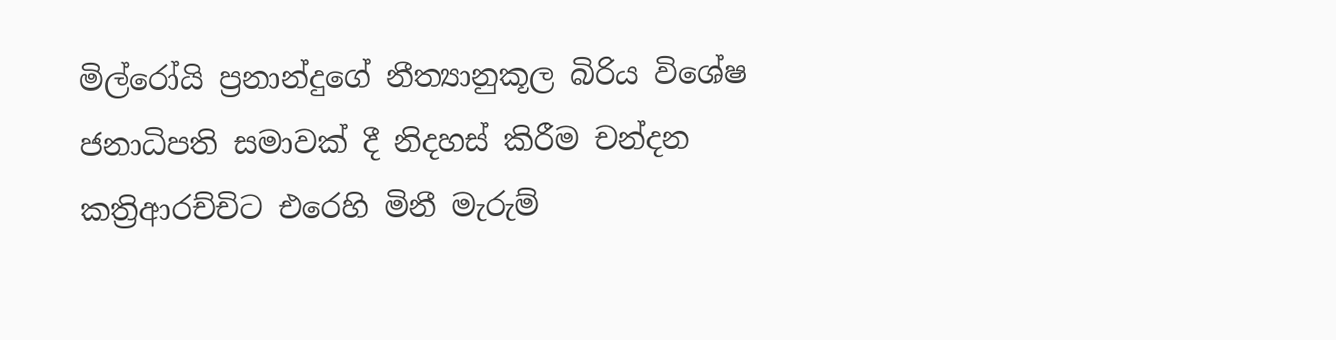මිල්රෝයි ප්‍රනාන්දුගේ නීත්‍යානුකූල බිරිය විශේෂ ජනාධිපති සමාවක් දී නිදහස් කිරීම චන්දන කත්‍රිආරච්චිට එරෙහි මිනී මැරුම්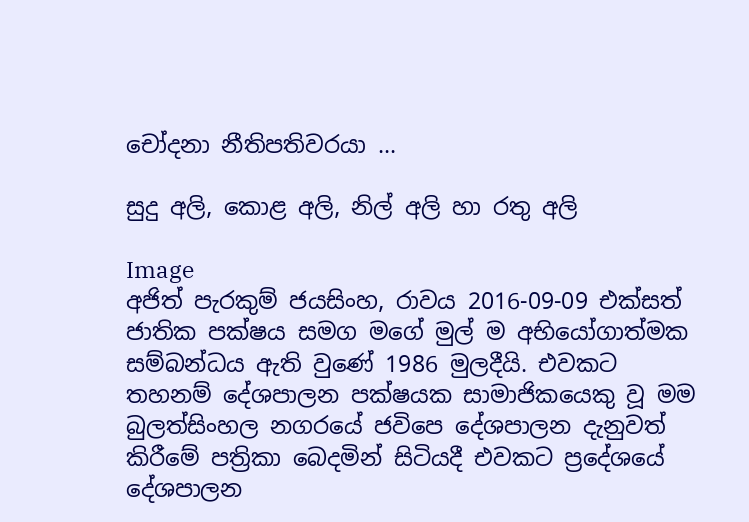චෝදනා නීතිපතිවරයා ...

සුදු අලි, කොළ අලි, නිල් අලි හා රතු අලි

Image
අජිත් පැරකුම් ජයසිංහ, රාවය 2016-09-09 එක්සත් ජාතික පක්ෂය සමග මගේ මුල් ම අභියෝගාත්මක සම්බන්ධය ඇති වුණේ 1986 මුලදීයි. එවකට තහනම් දේශපාලන පක්ෂයක සාමාජිකයෙකු වූ මම බුලත්සිංහල නගරයේ ජවිපෙ දේශපාලන දැනුවත් කිරීමේ පත්‍රිකා බෙදමින් සිටියදී එවකට ප්‍රදේශයේ දේශපාලන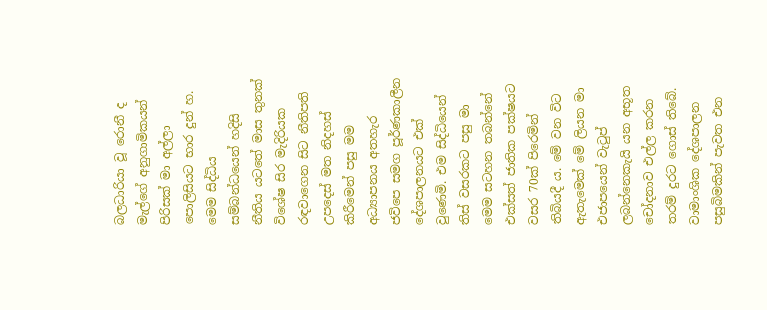බලධාරියා වූ රොනී ද මැල්ගේ අනුගාමිකයන් පිරිසක් මා අල්ලා පොලිසියට භාර දුන් හ. මෙම සිද්ධිය සම්බන්ධයෙන් හදිසි නීතිය යටතේ මාස තුනක් විශේෂ සිර මැදිරියක රඳවාගෙන සිට නීතිපති උපදෙස් මත නිදහස් කිරීමෙන් පසු මම අධ්‍යාපනය අතහැර ජවිපෙ සමග පූර්ණකාලීන දේශපාලනයට එක් වුණෙමි. එම සිද්ධියෙන් තිස් වසරකට පසු මා මෙම සටහන තබන්නේ එක්සත් ජාතික පක්ෂයට වසර 70ක් පිරෙමින් තිබියදී ය. මේ වන විට ඇතැමෙක් මේ ලියන මා එජාපයෙන් වැටුප් ලබන්නෙකැයි යන අභූත චෝදනාව එල්ල කරන තරම් දුරට ගොස් තිබේ. වාමාංශික දේශපාලන පසුබිමකින් පැවත එන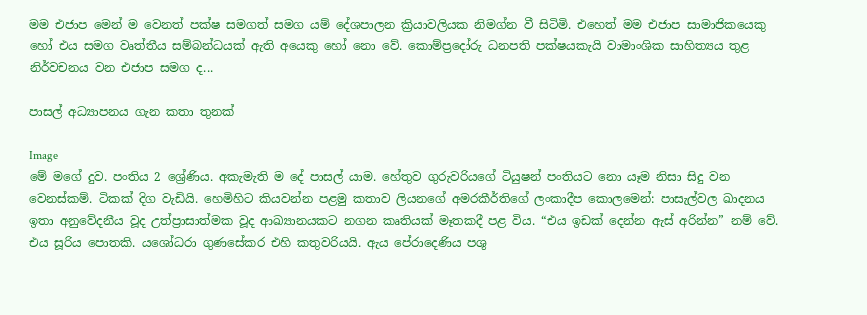මම එජාප මෙන් ම වෙනත් පක්ෂ සමගත් සමග යම් දේශපාලන ක්‍රියාවලියක නිමග්න වී සිටිමි. එහෙත් මම එජාප සාමාජිකයෙකු හෝ එය සමග වෘත්තීය සම්බන්ධයක් ඇති අයෙකු හෝ නො වේ. කොම්ප්‍රදෝරු ධනපති පක්ෂයකැයි වාමාංශික සාහිත්‍යය තුළ නිර්වචනය වන එජාප සමග ද...

පාසල් අධ්‍යාපනය ගැන කතා තුනක්

Image
මේ මගේ දුව. පංතිය 2 ශ්‍රේණිය. අකැමැති ම දේ පාසල් යාම. හේතුව ගුරුවරියගේ ටියුෂන් පංතියට නො යෑම නිසා සිදු වන වෙනස්කම්. ටිකක් දිග වැඩියි. හෙමිහිට කියවන්න පළමු කතාව ලියනගේ අමරකීර්තිගේ ලංකාදීප කොලමෙන්: පාසැල්වල ඛාදනය ඉතා අනුවේදනීය වූද උත්ප්‍රාසාත්මක වූද ආඛ්‍යානයකට නගන කෘතියක් මෑතකදී පළ විය. “එය ඉඩක් දෙන්න ඇස් අරින්න” නම් වේ. එය සූරිය පොතකි. යශෝධරා ගුණසේකර එහි කතුවරියයි. ඇය පේරාදෙණිය පශු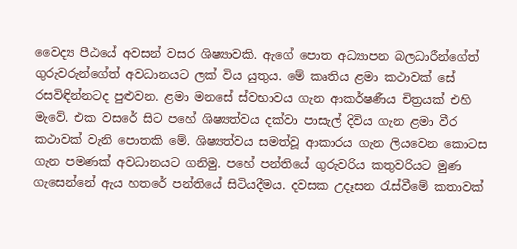වෛද්‍ය පීඨයේ අවසන් වසර ශිෂ්‍යාවකි. ඇගේ පොත අධ්‍යාපන බලධාරීන්ගේත් ගුරුවරුන්ගේත් අවධානයට ලක් විය යුතුය. මේ කෘතිය ළමා කථාවක් සේ රසවිඳින්නටද පුළුවන. ළමා මනසේ ස්වභාවය ගැන ආකර්ෂණීය චිත්‍රයක් එහි මැවේ. එක වසරේ සිට පහේ ශිෂ්‍යත්වය දක්වා පාසැල් දිවිය ගැන ළමා වීර කථාවක් වැනි පොතකි මේ. ශිෂ්‍යත්වය සමත්වූ ආකාරය ගැන ලියවෙන කොටස ගැන පමණක් අවධානයට ගනිමු. පහේ පන්තියේ ගුරුවරිය කතුවරියට මුණ ගැසෙන්නේ ඇය හතරේ පන්තියේ සිටියදීමය. දවසක උදෑසන රැස්වීමේ කතාවක්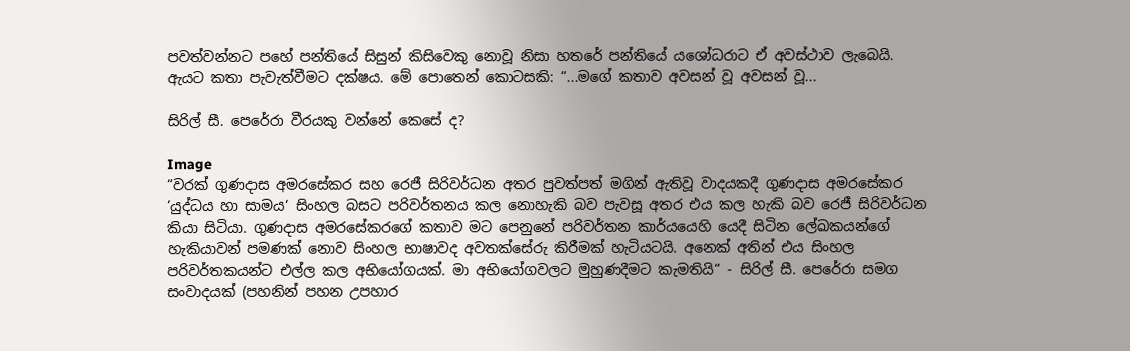පවත්වන්නට පහේ පන්තියේ සිසුන් කිසිවෙකු නොවූ නිසා හතරේ පන්තියේ යශෝධරාට ඒ අවස්ථාව ලැබෙයි. ඇයට කතා පැවැත්වීමට දක්ෂය. මේ පොතෙන් කොටසකි: “...මගේ කතාව අවසන් වූ අවසන් වූ...

සිරිල් සී. පෙරේරා වීරයකු වන්නේ කෙසේ ද?

Image
“වරක් ගුණදාස අමරසේකර සහ රෙජී සිරිවර්ධන අතර පුවත්පත් මගින් ඇතිවූ වාදයකදී ගුණදාස අමරසේකර ‘යුද්ධය හා සාමය‘ සිංහල බසට පරිවර්තනය කල නොහැකි බව පැවසූ අතර එය කල හැකි බව රෙජී සිරිවර්ධන කියා සිටියා. ගුණදාස අමරසේකරගේ කතාව මට පෙනුනේ පරිවර්තන කාර්යයෙහි යෙදී සිටින ලේඛකයන්ගේ හැකියාවන් පමණක් නොව සිංහල භාෂාවද අවතක්සේරු කිරීමක් හැටියටයි. අනෙක් අතින් එය සිංහල පරිවර්තකයන්ට එල්ල කල අභියෝගයක්. මා අභියෝගවලට මුහුණදීමට කැමතියි“ - සිරිල් සී. පෙරේරා සමග සංවාදයක් (පහනින් පහන උපහාර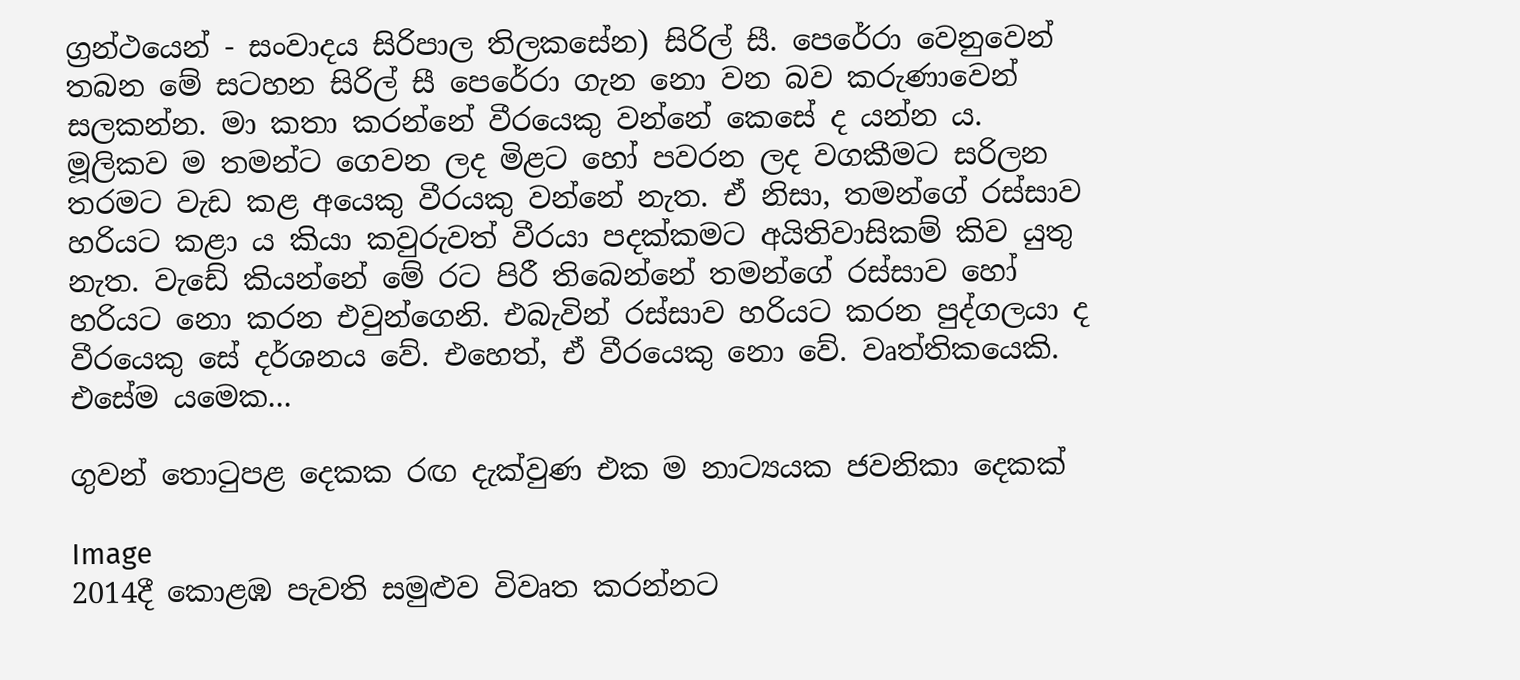ග්‍රන්ථයෙන් - සංවාදය සිරිපාල තිලකසේන) සිරිල් සී. පෙරේරා වෙනුවෙන් තබන මේ සටහන සිරිල් සී පෙරේරා ගැන නො වන බව කරුණාවෙන් සලකන්න. මා කතා කරන්නේ වීරයෙකු වන්නේ කෙසේ ද යන්න ය. මූලිකව ම තමන්ට ගෙවන ලද මිළට හෝ පවරන ලද වගකීමට සරිලන තරමට වැඩ කළ අයෙකු වීරයකු වන්නේ නැත. ඒ නිසා, තමන්ගේ රස්සාව හරියට කළා ය කියා කවුරුවත් වීරයා පදක්කමට අයිතිවාසිකම් කිව යුතු නැත. වැඩේ කියන්නේ මේ රට පිරී තිබෙන්නේ තමන්ගේ රස්සාව හෝ හරියට නො කරන එවුන්ගෙනි. එබැවින් රස්සාව හරියට කරන පුද්ගලයා ද වීරයෙකු සේ දර්ශනය වේ. එහෙත්, ඒ වීරයෙකු නො වේ. වෘත්තිකයෙකි. එසේම යමෙක...

ගුවන් තොටුපළ දෙකක රඟ දැක්වුණ එක ම නාට්‍යයක ජවනිකා දෙකක්

Image
2014දී කොළඹ පැවති සමුළුව විවෘත කරන්නට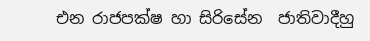එන රාජපක්ෂ හා සිරිසේන  ජාතිවාදීහු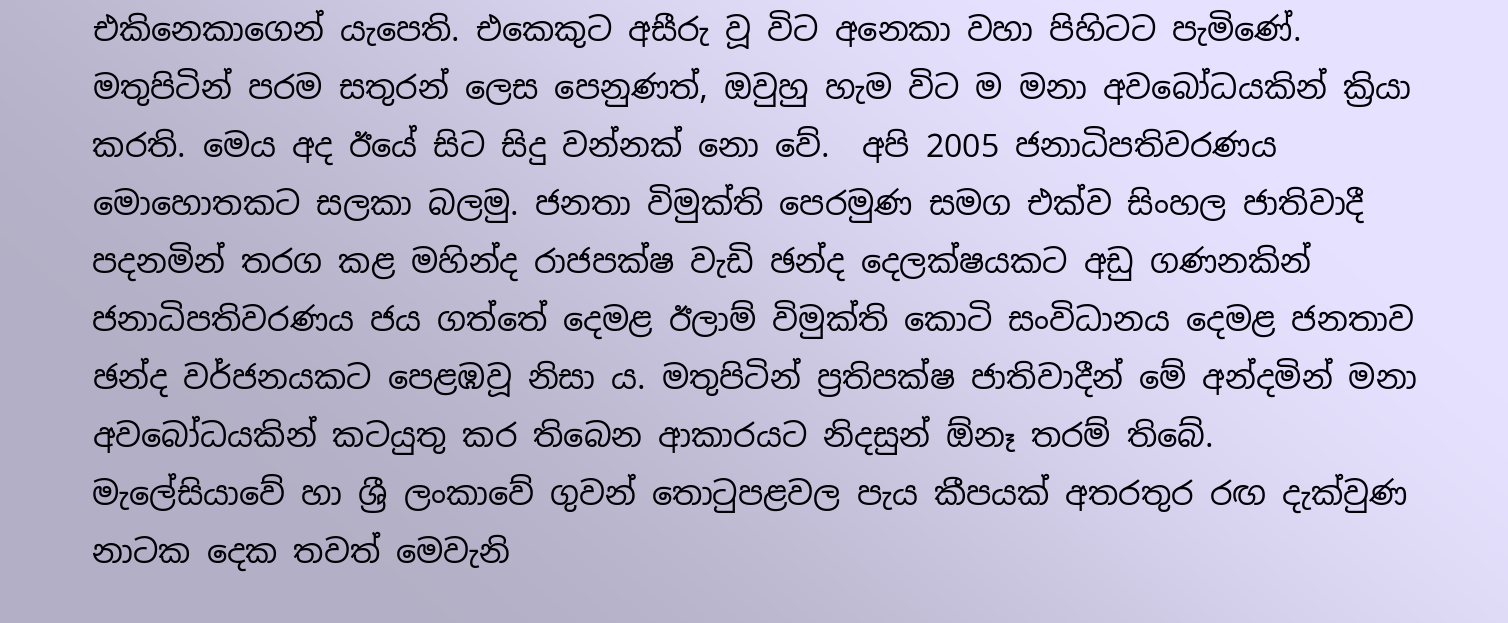එකිනෙකාගෙන් යැපෙති. එකෙකුට අසීරු වූ විට අනෙකා වහා පිහිටට පැමිණේ. මතුපිටින් පරම සතුරන් ලෙස පෙනුණත්, ඔවුහු හැම විට ම මනා අවබෝධයකින් ක්‍රියා කරති. මෙය අද ඊයේ සිට සිදු වන්නක් නො වේ.  අපි 2005 ජනාධිපතිවරණය මොහොතකට සලකා බලමු. ජනතා විමුක්ති පෙරමුණ සමග එක්ව සිංහල ජාතිවාදී පදනමින් තරග කළ මහින්ද රාජපක්ෂ වැඩි ඡන්ද දෙලක්ෂයකට අඩු ගණනකින් ජනාධිපතිවරණය ජය ගත්තේ දෙමළ ඊලාම් විමුක්ති කොටි සංවිධානය දෙමළ ජනතාව ඡන්ද වර්ජනයකට පෙළඹවූ නිසා ය. මතුපිටින් ප්‍රතිපක්ෂ ජාතිවාදීන් මේ අන්දමින් මනා අවබෝධයකින් කටයුතු කර තිබෙන ආකාරයට නිදසුන් ඕනෑ තරම් තිබේ.  මැලේසියාවේ හා ශ්‍රී ලංකාවේ ගුවන් තොටුපළවල පැය කීපයක් අතරතුර රඟ දැක්වුණ නාටක දෙක තවත් මෙවැනි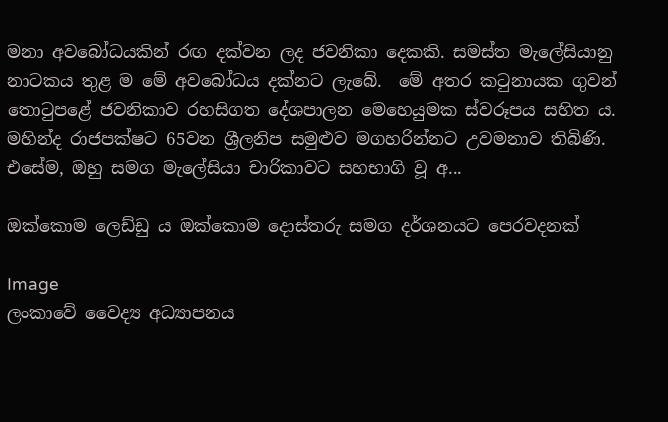මනා අවබෝධයකින් රඟ දක්වන ලද ජවනිකා දෙකකි. සමස්ත මැලේසියානු නාටකය තුළ ම මේ අවබෝධය දක්නට ලැබේ.  මේ අතර කටුනායක ගුවන් තොටුපළේ ජවනිකාව රහසිගත දේශපාලන මෙහෙයුමක ස්වරූපය සහිත ය. මහින්ද රාජපක්ෂට 65වන ශ්‍රීලනිප සමුළුව මගහරින්නට උවමනාව තිබිණි. එසේම, ඔහු සමග මැලේසියා චාරිකාවට සහභාගි වූ අ...

ඔක්කොම ලෙඩ්ඩු ය ඔක්කොම දොස්තරු සමග දර්ශනයට පෙරවදනක්

Image
ලංකාවේ වෛද්‍ය අධ්‍යාපනය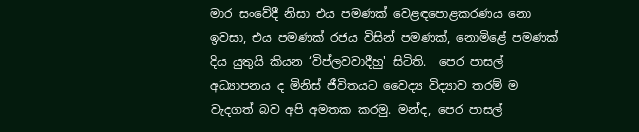මාර සංවේදී නිසා එය පමණක් වෙළඳපොළකරණය නො ඉවසා, එය පමණක් රජය විසින් පමණක්, නොමිළේ පමණක් දිය යුතුයි කියන ‘විප්ලවවාදීහු' සිටිති.  පෙර පාසල් අධ්‍යාපනය ද මිනිස් ජීවිතයට වෛද්‍ය විද්‍යාව තරම් ම වැදගත් බව අපි අමතක කරමු. මන්ද, පෙර පාසල්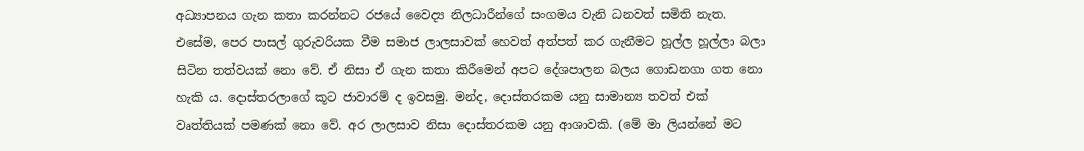අධ්‍යාපනය ගැන කතා කරන්නට රජයේ වෛද්‍ය නිලධාරීන්ගේ සංගමය වැනි ධනවත් සමිති නැත. එසේම, පෙර පාසල් ගුරුවරියක වීම සමාජ ලාලසාවක් හෙවත් අත්පත් කර ගැනීමට හූල්ල හූල්ලා බලා සිටින තත්වයක් නො වේ. ඒ නිසා ඒ ගැන කතා කිරීමෙන් අපට දේශපාලන බලය ගොඩනගා ගත නො හැකි ය. දොස්තරලාගේ කූට ජාවාරම් ද ඉවසමු. මන්ද, දොස්තරකම යනු සාමාන්‍ය තවත් එක් වෘත්තියක් පමණක් නො වේ. අර ලාලසාව නිසා දොස්තරකම යනු ආශාවකි. (මේ මා ලියන්නේ මට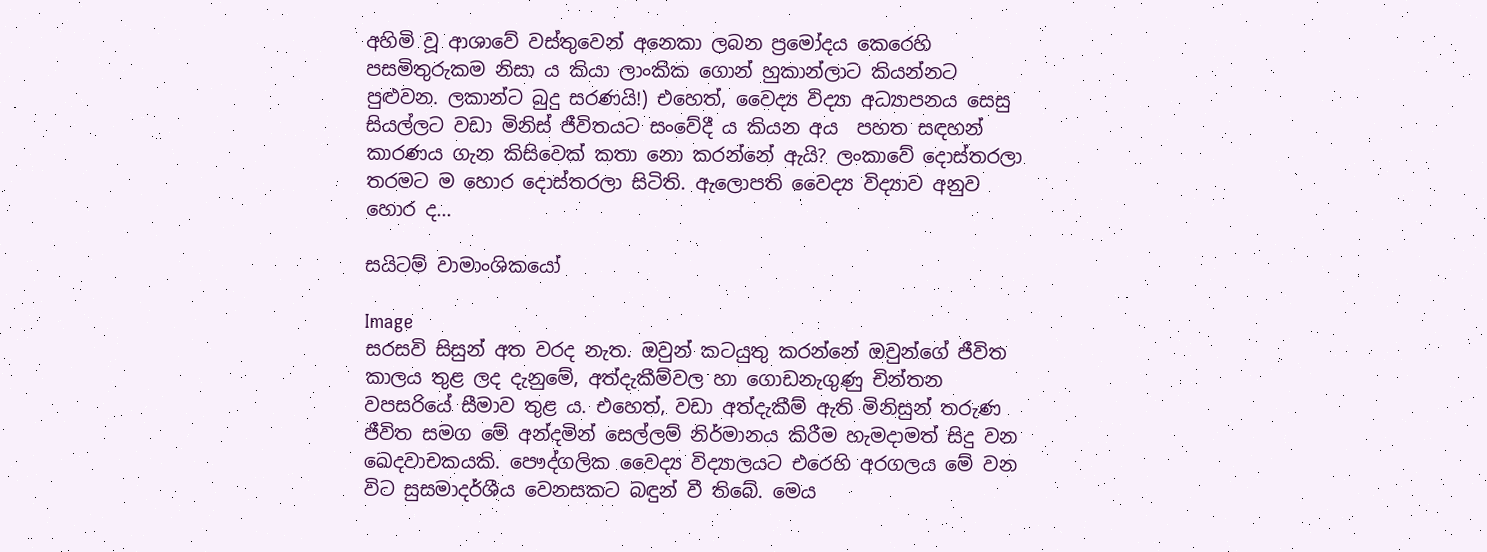අහිමි වූ ආශාවේ වස්තුවෙන් අනෙකා ලබන ප්‍රමෝදය කෙරෙහි පසමිතුරුකම නිසා ය කියා ලාංකික ගොන් හුකාන්ලාට කියන්නට පුළුවන. ලකාන්ට බුදු සරණයි!) එහෙත්, වෛද්‍ය විද්‍යා අධ්‍යාපනය සෙසු සියල්ලට වඩා මිනිස් ජීවිතයට සංවේදී ය කියන අය  පහත සඳහන් කාරණය ගැන කිසිවෙක් කතා නො කරන්නේ ඇයි? ලංකාවේ දොස්තරලා තරමට ම හොර දොස්තරලා සිටිති. ඇලොපති වෛද්‍ය විද්‍යාව අනුව හොර ද...

සයිටම් වාමාංශිකයෝ

Image
සරසවි සිසුන් අත වරද නැත. ඔවුන් කටයුතු කරන්නේ ඔවුන්ගේ ජීවිත කාලය තුළ ලද දැනුමේ, අත්දැකීම්වල හා ගොඩනැගුණු චින්තන වපසරියේ සීමාව තුළ ය. එහෙත්, වඩා අත්දැකීම් ඇති මිනිසුන් තරුණ ජීවිත සමග මේ අන්දමින් සෙල්ලම් නිර්මානය කිරීම හැමදාමත් සිදු වන ඛෙදවාචකයකි. පෞද්ගලික වෛද්‍ය විද්‍යාලයට එරෙහි අරගලය මේ වන විට සුසමාදර්ශීය වෙනසකට බඳුන් වී තිබේ. මෙය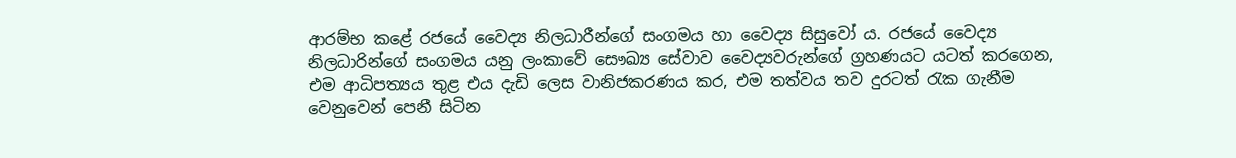ආරම්භ කළේ රජයේ වෛද්‍ය නිලධාරීන්ගේ සංගමය හා වෛද්‍ය සිසුවෝ ය. රජයේ වෛද්‍ය නිලධාරින්ගේ සංගමය යනු ලංකාවේ සෞඛ්‍ය සේවාව වෛද්‍යවරුන්ගේ ග්‍රහණයට යටත් කරගෙන, එම ආධිපත්‍යය තුළ එය දැඩි ලෙස වානිජකරණය කර, එම තත්වය තව දුරටත් රැක ගැනීම වෙනුවෙන් පෙනී සිටින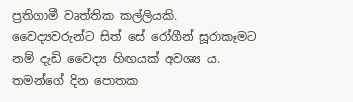ප්‍රතිගාමී වෘත්තික කල්ලියකි. වෛද්‍යවරුන්ට සිත් සේ රෝගීන් සූරාකෑමට නම් දැඩි වෛද්‍ය හිඟයක් අවශ්‍ය ය. තමන්ගේ දින පොතක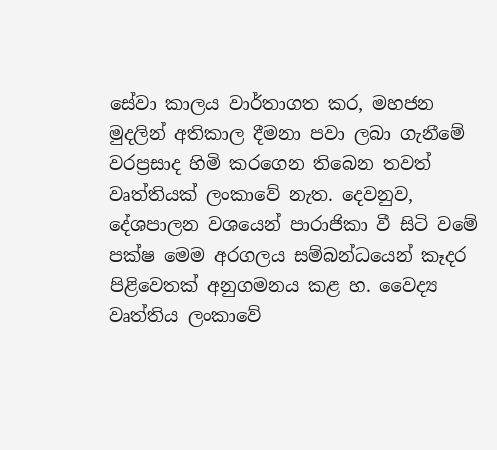සේවා කාලය වාර්තාගත කර, මහජන මුදලින් අතිකාල දීමනා පවා ලබා ගැනීමේ වරප්‍රසාද හිමි කරගෙන තිබෙන තවත් වෘත්තියක් ලංකාවේ නැත. දෙවනුව, දේශපාලන වශයෙන් පාරාජිකා වී සිටි වමේ පක්ෂ මෙම අරගලය සම්බන්ධයෙන් කෑදර පිළිවෙතක් අනුගමනය කළ හ. වෛද්‍ය වෘත්තිය ලංකාවේ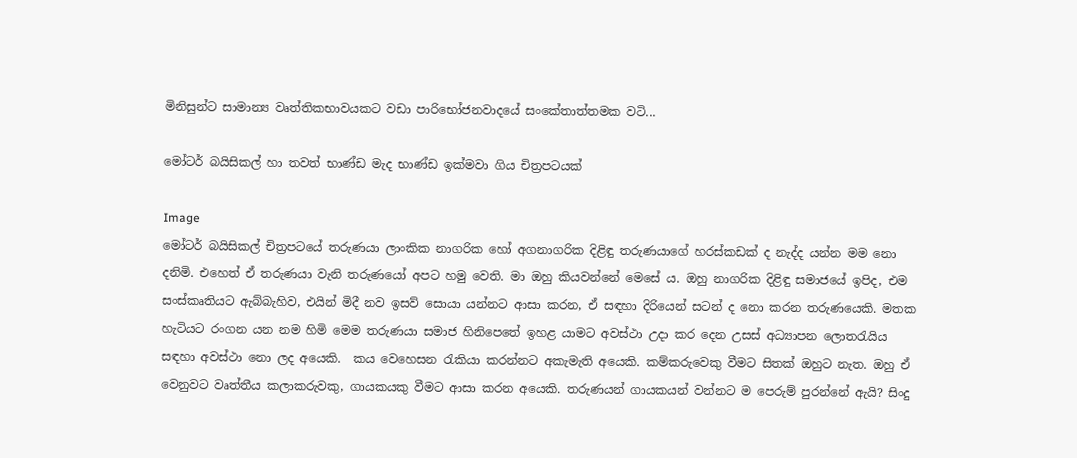මිනිසුන්ට සාමාන්‍ය වෘත්තිකභාවයකට වඩා පාරිභෝජනවාදයේ සංකේතාත්තමක වටි...

මෝටර් බයිසිකල් හා තවත් භාණ්ඩ මැද භාණ්ඩ ඉක්මවා ගිය චිත්‍රපටයක්

Image
මෝටර් බයිසිකල් චිත්‍රපටයේ තරුණයා ලාංකික නාගරික හෝ අගනාගරික දිළිඳු තරුණයාගේ හරස්කඩක් ද නැද්ද යන්න මම නො දනිමි. එහෙත් ඒ තරුණයා වැනි තරුණයෝ අපට හමු වෙති. මා ඔහු කියවන්නේ මෙසේ ය. ඔහු නාගරික දිළිඳු සමාජයේ ඉපිද, එම සංස්කෘතියට ඇබ්බැහිව, එයින් මිදී නව ඉසව් සොයා යන්නට ආසා කරන, ඒ සඳහා දිරියෙන් සටන් ද නො කරන තරුණයෙකි. මතක හැටියට රංගන යන නම හිමි මෙම තරුණයා සමාජ හිනිපෙතේ ඉහළ යාමට අවස්ථා උදා කර දෙන උසස් අධ්‍යාපන ලොතරැයිය සඳහා අවස්ථා නො ලද අයෙකි.  කය වෙහෙසන රැකියා කරන්නට අකැමැති අයෙකි. කම්කරුවෙකු වීමට සිතක් ඔහුට නැත. ඔහු ඒ වෙනුවට වෘත්තීය කලාකරුවකු, ගායකයකු වීමට ආසා කරන අයෙකි. තරුණයන් ගායකයන් වන්නට ම පෙරුම් පුරන්නේ ඇයි? සිංදු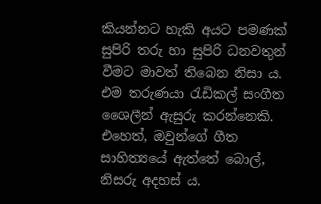කියන්නට හැකි අයට පමණක් සුපිරි තරු හා සුපිරි ධනවතුන් වීමට මාවත් තිබෙන නිසා ය.  එම තරුණයා රැඩිකල් සංගීත ශෛලීන් ඇසුරු කරන්නෙකි. එහෙත්, ඔවුන්ගේ ගීත සාහිත්‍යයේ ඇත්තේ බොල්, නිසරු අදහස් ය.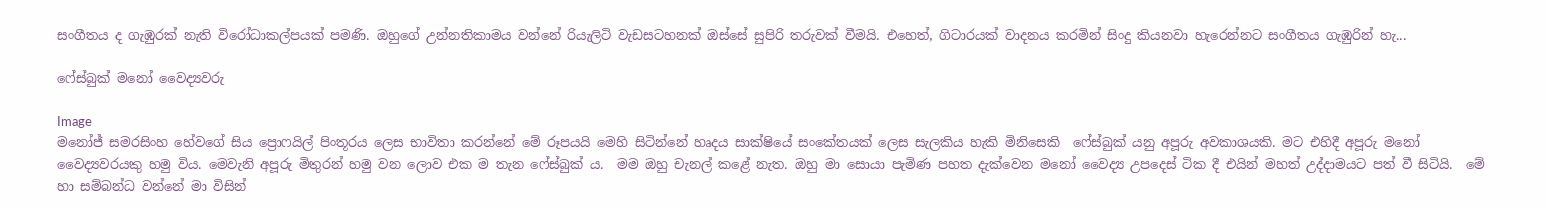සංගීතය ද ගැඹුරක් නැති විරෝධාකල්පයක් පමණි. ඔහුගේ උන්නතිකාමය වන්නේ රියැලිටි වැඩසටහනක් ඔස්සේ සුපිරි තරුවක් වීමයි. එහෙත්, ගිටාරයක් වාදනය කරමින් සිංදු කියනවා හැරෙන්නට සංගීතය ගැඹුරින් හැ...

ෆේස්බුක් මනෝ වෛද්‍යවරු

Image
මනෝජ් සමරසිංහ හේවගේ සිය ප්‍රොෆයිල් පිංතූරය ලෙස භාවිතා කරන්නේ මේ රූපයයි මෙහි සිටින්නේ හෘදය සාක්ෂියේ සංකේතයක් ලෙස සැලකිය හැකි මිනිසෙකි  ෆේස්බුක් යනු අපූරු අවකාශයකි. මට එහිදී අපූරු මනෝ වෛද්‍යවරයකු හමු විය. මෙවැනි අපූරු මිතුරන් හමු වන ලොව එක ම තැන ෆේස්බුක් ය.  මම ඔහු චැනල් කළේ නැත. ඔහු මා සොයා පැමිණ පහත දැක්වෙන මනෝ වෛද්‍ය උපදෙස් ටික දී එයින් මහත් උද්දාමයට පත් වී සිටියි.  මේ හා සම්බන්ධ වන්නේ මා විසින්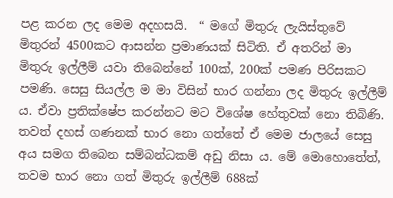පළ කරන ලද මෙම අදහසයි.  “ මගේ මිතුරු ලැයිස්තුවේ මිතුරන් 4500කට ආසන්න ප්‍රමාණයක් සිටිති. ඒ අතරින් මා මිතුරු ඉල්ලීම් යවා තිබෙන්නේ 100ක්, 200ක් පමණ පිරිසකට පමණි. සෙසු සියල්ල ම මා විසින් භාර ගන්නා ලද මිතුරු ඉල්ලීම් ය. ඒවා ප්‍රතික්ෂේප කරන්නට මට විශේෂ හේතුවක් නො තිබිණි. තවත් දහස් ගණනක් භාර නො ගත්තේ ඒ මෙම ජාලයේ සෙසු අය සමග තිබෙන සම්බන්ධකම් අඩු නිසා ය. මේ මොහොතේත්, තවම භාර නො ගත් මිතුරු ඉල්ලීම් 688ක්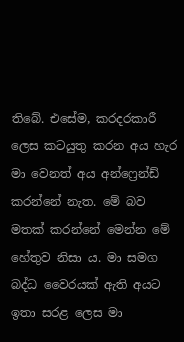තිබේ. එසේම, කරදරකාරී ලෙස කටයුතු කරන අය හැර මා වෙනත් අය අන්ෆ්‍රෙන්ඩ් කරන්නේ නැත. මේ බව මතක් කරන්නේ මෙන්න මේ හේතුව නිසා ය. මා සමග බද්ධ වෛරයක් ඇති අයට ඉතා සරළ ලෙස මා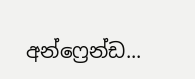අන්ෆ්‍රෙන්ඩ...